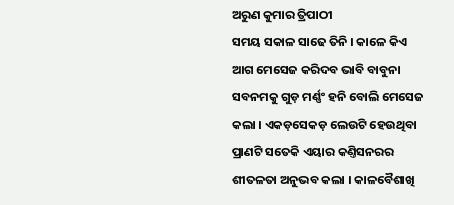ଅରୁଣ କୁମାର ତ୍ରିପାଠୀ
ସମୟ ସକାଳ ସାଢେ ତିନି । କାଳେ କିଏ ଆଗ ମେସେଜ କରିଦବ ଭାବି ବାବୁନା ସବନମକୁ ଗୁଡ଼ ମର୍ଣ୍ଣଂ ହନି ବୋଲି ମେସେଜ କଲା । ଏକଡ଼ସେକଡ଼ ଲେଉଟି ହେଉଥିବା ପ୍ରାଣଟି ସତେକି ଏୟାର କଣ୍ତିସନରର ଶୀତଳତା ଅନୁଭବ କଲା । କାଳବୈଶାଖି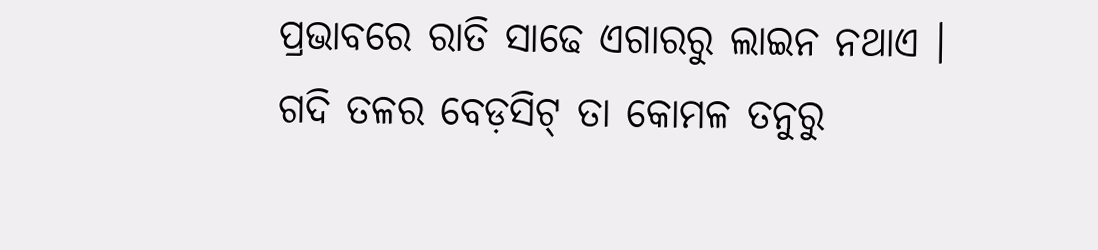ପ୍ରଭାବରେ ରାତି ସାଢେ ଏଗାରରୁ ଲାଇନ ନଥାଏ । ଗଦି ତଳର ବେଡ଼ସିଟ୍ ତା କୋମଳ ତନୁରୁ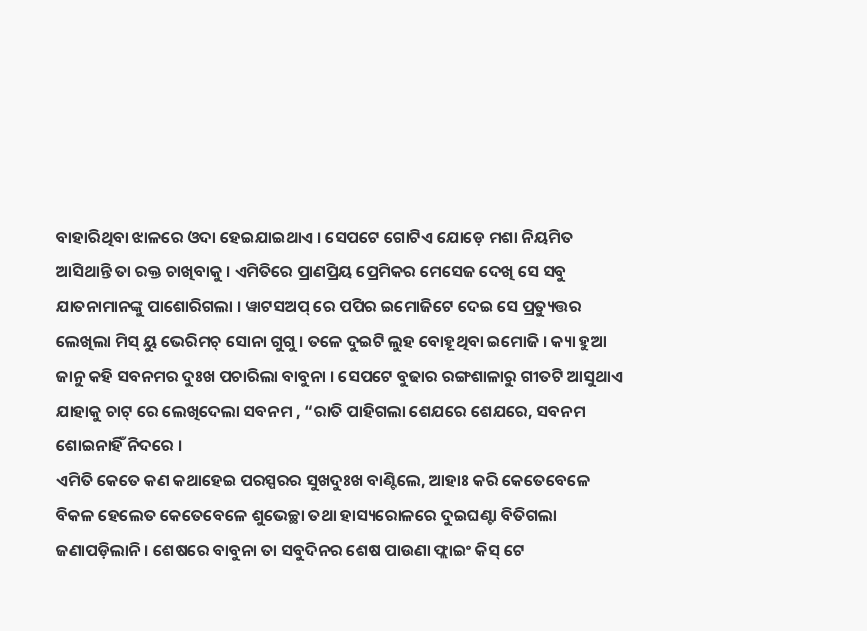ବାହାରିଥିବା ଝାଳରେ ଓଦା ହେଇଯାଇଥାଏ । ସେପଟେ ଗୋଟିଏ ଯୋଡ଼େ ମଶା ନିୟମିତ ଆସିଥାନ୍ତି ତା ରକ୍ତ ଚାଖିବାକୁ । ଏମିତିରେ ପ୍ରାଣପ୍ରିୟ ପ୍ରେମିକର ମେସେଜ ଦେଖି ସେ ସବୁ ଯାତନାମାନଙ୍କୁ ପାଶୋରିଗଲା । ୱାଟସଅପ୍ ରେ ପପିର ଇମୋଜିଟେ ଦେଇ ସେ ପ୍ରତ୍ୟୁତ୍ତର ଲେଖିଲା ମିସ୍ ୟୁ ଭେରିମଚ୍ ସୋନା ଗୁଗୁ । ତଳେ ଦୁଇଟି ଲୁହ ବୋହୂଥିବା ଇମୋଜି । କ୍ୟା ହୁଆ ଜାନୁ କହି ସବନମର ଦୁଃଖ ପଚାରିଲା ବାବୁନା । ସେପଟେ ବୁଢାର ରଙ୍ଗଶାଳାରୁ ଗୀତଟି ଆସୁଥାଏ ଯାହାକୁ ଚାଟ୍ ରେ ଲେଖିଦେଲା ସବନମ , “ରାତି ପାହିଗଲା ଶେଯରେ ଶେଯରେ, ସବନମ ଶୋଇନାହିଁ ନିଦରେ ।
ଏମିତି କେତେ କଣ କଥାହେଇ ପରସ୍ପରର ସୁଖଦୁଃଖ ବାଣ୍ଟିଲେ, ଆହାଃ କରି କେତେବେଳେ ବିକଳ ହେଲେତ କେତେବେଳେ ଶୁଭେଚ୍ଛା ତଥା ହାସ୍ୟରୋଳରେ ଦୁଇଘଣ୍ଟା ବିତିଗଲା ଜଣାପଡ଼ିଲାନି । ଶେଷରେ ବାବୁନା ତା ସବୁଦିନର ଶେଷ ପାଉଣା ଫ୍ଲାଇଂ କିସ୍ ଟେ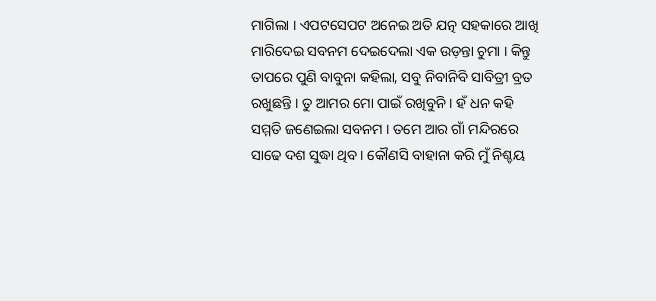ମାଗିଲା । ଏପଟସେପଟ ଅନେଇ ଅତି ଯତ୍ନ ସହକାରେ ଆଖି ମାରିଦେଇ ସବନମ ଦେଇଦେଲା ଏକ ଉଡ଼ନ୍ତା ଚୁମା । କିନ୍ତୁ ତାପରେ ପୁଣି ବାବୁନା କହିଲା, ସବୁ ନିବାନିବି ସାବିତ୍ରୀ ବ୍ରତ ରଖୁଛନ୍ତି । ତୁ ଆମର ମୋ ପାଇଁ ରଖିବୁନି । ହଁ ଧନ କହି ସମ୍ମତି ଜଣେଇଲା ସବନମ । ତମେ ଆର ଗାଁ ମନ୍ଦିରରେ ସାଢେ ଦଶ ସୁଦ୍ଧା ଥିବ । କୌଣସି ବାହାନା କରି ମୁଁ ନିଶ୍ଚୟ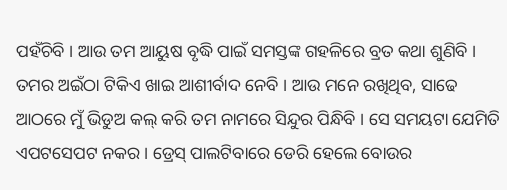ପହଁଚିବି । ଆଉ ତମ ଆୟୁଷ ବୃଦ୍ଧି ପାଇଁ ସମସ୍ତଙ୍କ ଗହଳିରେ ବ୍ରତ କଥା ଶୁଣିବି । ତମର ଅଇଁଠା ଟିକିଏ ଖାଇ ଆଶୀର୍ବାଦ ନେବି । ଆଉ ମନେ ରଖିଥିବ, ସାଢେ ଆଠରେ ମୁଁ ଭିଡୁଅ କଲ୍ କରି ତମ ନାମରେ ସିନ୍ଦୁର ପିନ୍ଧିବି । ସେ ସମୟଟା ଯେମିତି ଏପଟସେପଟ ନକର । ଡ୍ରେସ୍ ପାଲଟିବାରେ ଡେରି ହେଲେ ବୋଉର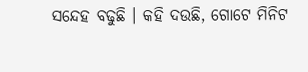ସନ୍ଦେହ ବଢୁଛି । କହି ଦଉଛି, ଗୋଟେ ମିନିଟ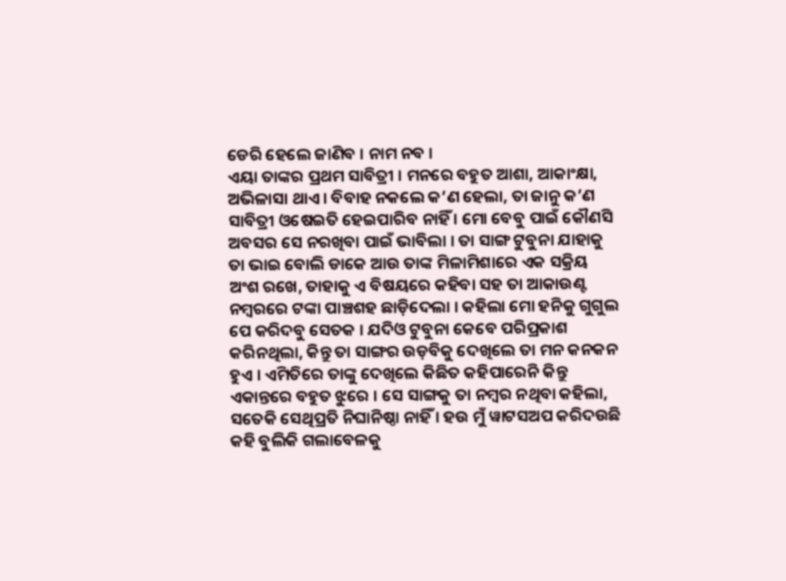ଡେରି ହେଲେ ଜାଣିବ । ନାମ ନବ ।
ଏୟା ତାଙ୍କର ପ୍ରଥମ ସାବିତ୍ରୀ । ମନରେ ବହୁତ ଆଶା, ଆକାଂକ୍ଷା, ଅଭିଳାସା ଥାଏ । ବିବାହ ନକଲେ କ’ଣ ହେଲା, ତା ଜାନୁ କ’ଣ ସାବିତ୍ରୀ ଓଷେଇତି ହେଇପାରିବ ନାହିଁ । ମୋ ବେବୁ ପାଇଁ କୌଣସି ଅବସର ସେ ନରଖିବା ପାଇଁ ଭାବିଲା । ତା ସାଙ୍ଗ ଟୁବୁନା ଯାହାକୁ ତା ଭାଇ ବୋଲି ଡାକେ ଆଉ ତାଙ୍କ ମିଳାମିଶାରେ ଏକ ସକ୍ରିୟ ଅଂଶ ରଖେ, ତାହାକୁ ଏ ବିଷୟରେ କହିବା ସହ ତା ଆକାଉଣ୍ଟ ନମ୍ବରରେ ଟଙ୍କା ପାଞ୍ଚଶହ ଛାଡ଼ିଦେଲା । କହିଲା ମୋ ହନିକୁ ଗୁଗୁଲ ପେ କରିଦବୁ ସେତକ । ଯଦିଓ ଟୁବୁନା କେବେ ପରିପ୍ରକାଶ କରିନଥିଲା, କିନ୍ତୁ ତା ସାଙ୍ଗର ଉଡ଼ବିକୁ ଦେଖିଲେ ତା ମନ କନକନ ହୁଏ । ଏମିତିରେ ତାଙ୍କୁ ଦେଖିଲେ କିଛିତ କହିପାରେନି କିନ୍ତୁ ଏକାନ୍ତରେ ବହୁତ ଝୁରେ । ସେ ସାଙ୍ଗକୁ ତା ନମ୍ବର ନଥିବା କହିଲା, ସତେକି ସେଥିପ୍ରତି ନିଘାନିଷ୍ଠା ନାହିଁ । ହଉ ମୁଁ ୱାଟସଅପ କରିଦଉଛି କହି ବୁଲିକି ଗଲାବେଳକୁ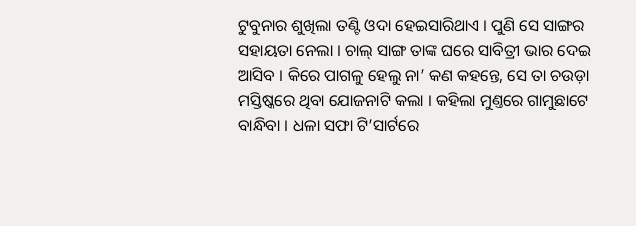ଟୁବୁନାର ଶୁଖିଲା ତଣ୍ଟି ଓଦା ହେଇସାରିଥାଏ । ପୁଣି ସେ ସାଙ୍ଗର ସହାୟତା ନେଲା । ଚାଲ୍ ସାଙ୍ଗ ତାଙ୍କ ଘରେ ସାବିତ୍ରୀ ଭାର ଦେଇ ଆସିବ । କିରେ ପାଗଳୁ ହେଲୁ ନା’ କଣ କହନ୍ତେ, ସେ ତା ଚଉଡ଼ା ମସ୍ତିଷ୍କରେ ଥିବା ଯୋଜନାଟି କଲା । କହିଲା ମୁଣ୍ତରେ ଗାମୁଛାଟେ ବାନ୍ଧିବା । ଧଳା ସଫା ଟି’ସାର୍ଟରେ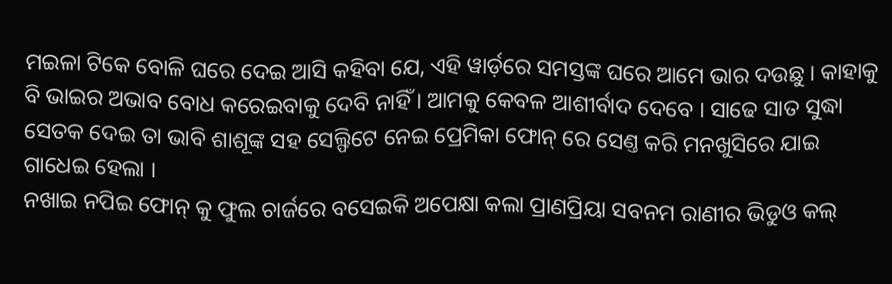ମଇଳା ଟିକେ ବୋଳି ଘରେ ଦେଇ ଆସି କହିବା ଯେ, ଏହି ୱାର୍ଡ଼ରେ ସମସ୍ତଙ୍କ ଘରେ ଆମେ ଭାର ଦଉଛୁ । କାହାକୁ ବି ଭାଇର ଅଭାବ ବୋଧ କରେଇବାକୁ ଦେବି ନାହିଁ । ଆମକୁ କେବଳ ଆଶୀର୍ବାଦ ଦେବେ । ସାଢେ ସାତ ସୁଦ୍ଧା ସେତକ ଦେଇ ତା ଭାବି ଶାଶୂଙ୍କ ସହ ସେଲ୍ଫିଟେ ନେଇ ପ୍ରେମିକା ଫୋନ୍ ରେ ସେଣ୍ତ କରି ମନଖୁସିରେ ଯାଇ ଗାଧେଇ ହେଲା ।
ନଖାଇ ନପିଇ ଫୋନ୍ କୁ ଫୁଲ ଚାର୍ଜରେ ବସେଇକି ଅପେକ୍ଷା କଲା ପ୍ରାଣପ୍ରିୟା ସବନମ ରାଣୀର ଭିଡୁଓ କଲ୍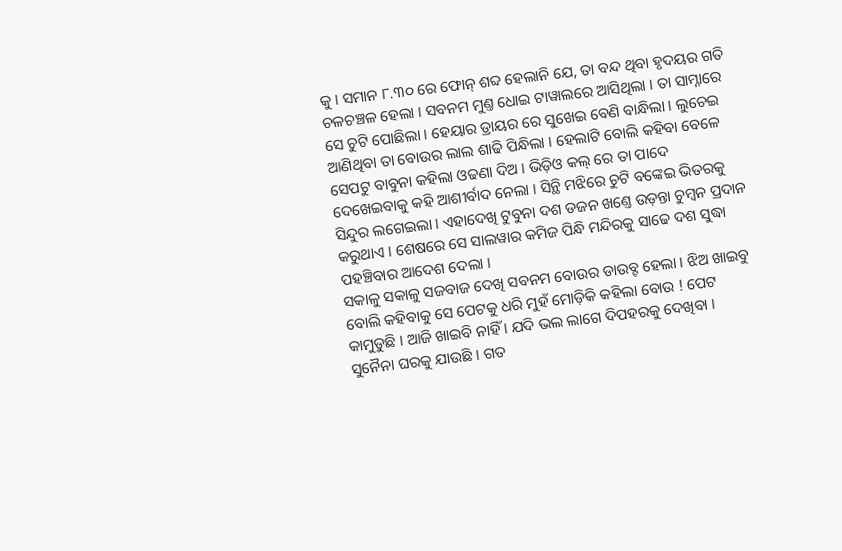କୁ । ସମାନ ୮.୩୦ ରେ ଫୋନ୍ ଶବ୍ଦ ହେଲାନି ଯେ, ତା ବନ୍ଦ ଥିବା ହୃଦୟର ଗତି ଚଳଚଞ୍ଚଳ ହେଲା । ସବନମ ମୁଣ୍ତ ଧୋଇ ଟାୱାଲରେ ଆସିଥିଲା । ତା ସାମ୍ନାରେ ସେ ଚୁଟି ପୋଛିଲା । ହେୟାର ଡ୍ରାୟର ରେ ସୁଖେଇ ବେଣି ବାନ୍ଧିଲା । ଲୁଚେଇ ଆଣିଥିବା ତା ବୋଉର ଲାଲ ଶାଢି ପିନ୍ଧିଲା । ହେଲାଟି ବୋଲି କହିବା ବେଳେ ସେପଟୁ ବାବୁନା କହିଲା ଓଢଣା ଦିଅ । ଭିଡ଼ିଓ କଲ୍ ରେ ତା ପାଦେ ଦେଖେଇବାକୁ କହି ଆଶୀର୍ବାଦ ନେଲା । ସିନ୍ଥି ମଝିରେ ଚୁଟି ବଙ୍କେଇ ଭିତରକୁ ସିନ୍ଦୁର ଲଗେଇଲା । ଏହାଦେଖି ଟୁବୁନା ଦଶ ଡଜନ ଖଣ୍ତେ ଉଡ଼ନ୍ତା ଚୁମ୍ବନ ପ୍ରଦାନ କରୁଥାଏ । ଶେଷରେ ସେ ସାଲୱାର କମିଜ ପିନ୍ଧି ମନ୍ଦିରକୁ ସାଢେ ଦଶ ସୁଦ୍ଧା ପହଞ୍ଚିବାର ଆଦେଶ ଦେଲା ।
ସକାଳୁ ସକାଳୁ ସଜବାଜ ଦେଖି ସବନମ ବୋଉର ଡାଉବ୍ଟ ହେଲା । ଝିଅ ଖାଇବୁ ବୋଲି କହିବାକୁ ସେ ପେଟକୁ ଧରି ମୁହଁ ମୋଡ଼ିକି କହିଲା ବୋଉ ! ପେଟ କାମୁଡୁଛି । ଆଜି ଖାଇବି ନାହିଁ । ଯଦି ଭଲ ଲାଗେ ଦିପହରକୁ ଦେଖିବା । ସୁନୈନା ଘରକୁ ଯାଉଛି । ଗତ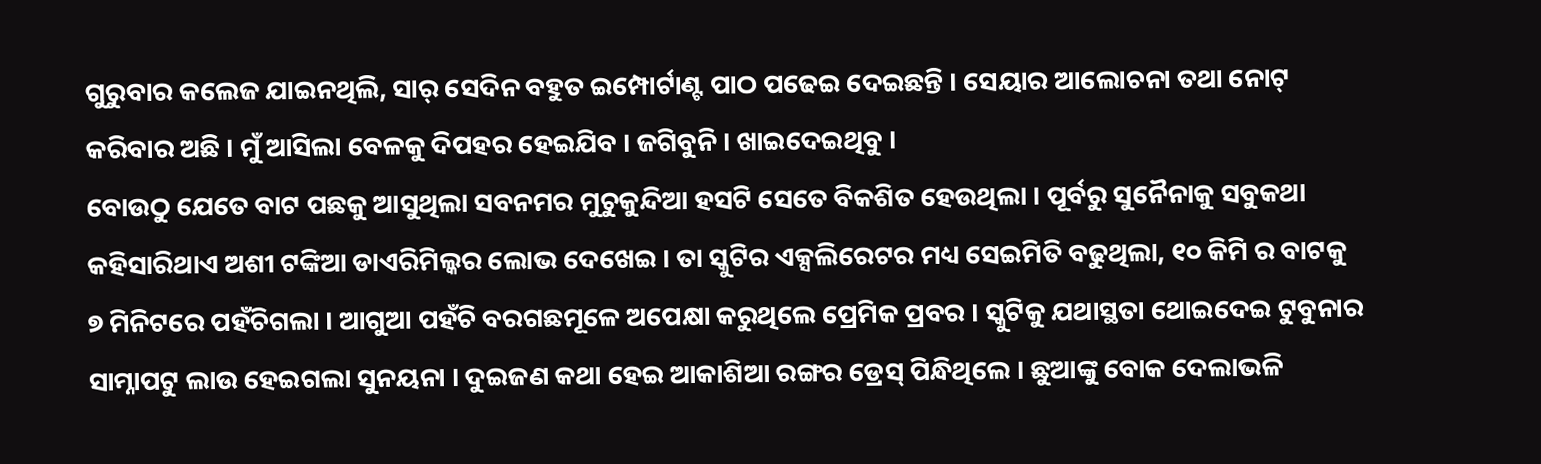ଗୁରୁବାର କଲେଜ ଯାଇନଥିଲି, ସାର୍ ସେଦିନ ବହୁତ ଇମ୍ପୋର୍ଟାଣ୍ଟ ପାଠ ପଢେଇ ଦେଇଛନ୍ତି । ସେୟାର ଆଲୋଚନା ତଥା ନୋଟ୍ କରିବାର ଅଛି । ମୁଁ ଆସିଲା ବେଳକୁ ଦିପହର ହେଇଯିବ । ଜଗିବୁନି । ଖାଇଦେଇଥିବୁ ।
ବୋଉଠୁ ଯେତେ ବାଟ ପଛକୁ ଆସୁଥିଲା ସବନମର ମୁଚୁକୁନ୍ଦିଆ ହସଟି ସେତେ ବିକଶିତ ହେଉଥିଲା । ପୂର୍ବରୁ ସୁନୈନାକୁ ସବୁକଥା କହିସାରିଥାଏ ଅଶୀ ଟଙ୍କିଆ ଡାଏରିମିଲ୍କର ଲୋଭ ଦେଖେଇ । ତା ସ୍କୁଟିର ଏକ୍ସଲିରେଟର ମଧ୍ୟ ସେଇମିତି ବଢୁଥିଲା, ୧୦ କିମି ର ବାଟକୁ ୭ ମିନିଟରେ ପହଁଚିଗଲା । ଆଗୁଆ ପହଁଚି ବରଗଛମୂଳେ ଅପେକ୍ଷା କରୁଥିଲେ ପ୍ରେମିକ ପ୍ରବର । ସ୍କୁଟିକୁ ଯଥାସ୍ଥତା ଥୋଇଦେଇ ଟୁବୁନାର ସାମ୍ନାପଟୁ ଲାଉ ହେଇଗଲା ସୁନୟନା । ଦୁଇଜଣ କଥା ହେଇ ଆକାଶିଆ ରଙ୍ଗର ଡ୍ରେସ୍ ପିନ୍ଧିଥିଲେ । ଛୁଆଙ୍କୁ ବୋକ ଦେଲାଭଳି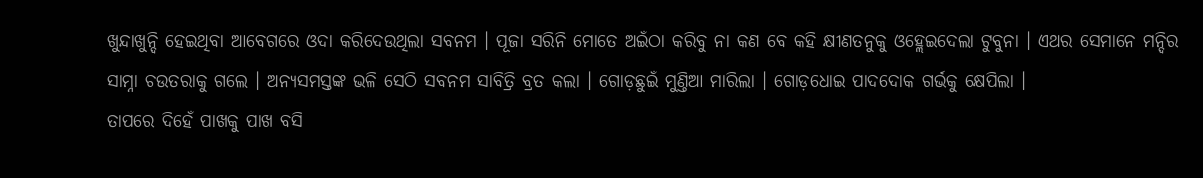ଖୁନ୍ଦାଖୁନ୍ଦି ହେଇଥିବା ଆବେଗରେ ଓଦା କରିଦେଉଥିଲା ସବନମ । ପୂଜା ସରିନି ମୋତେ ଅଇଁଠା କରିବୁ ନା କଣ ବେ କହି କ୍ଷୀଣତନୁକୁ ଓହ୍ଲେଇଦେଲା ଟୁବୁନା । ଏଥର ସେମାନେ ମନ୍ଦିର ସାମ୍ନା ଚଉତରାକୁ ଗଲେ । ଅନ୍ୟସମସ୍ତଙ୍କ ଭଳି ସେଠି ସବନମ ସାବିତ୍ରି ବ୍ରତ କଲା । ଗୋଡ଼ଛୁଇଁ ମୁଣ୍ତିଆ ମାରିଲା । ଗୋଡ଼ଧୋଇ ପାଦଦୋକ ଗର୍ଭକୁ କ୍ଷେପିଲା ।
ତାପରେ ଦିହେଁ ପାଖକୁ ପାଖ ବସି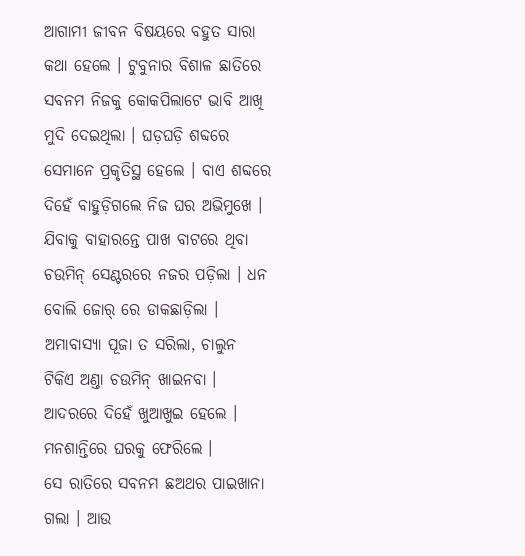ଆଗାମୀ ଜୀବନ ବିଷୟରେ ବହୁତ ସାରା କଥା ହେଲେ । ଟୁବୁନାର ବିଶାଳ ଛାତିରେ ସବନମ ନିଜକୁ କୋକପିଲାଟେ ଭାବି ଆଖି ମୁଦି ଦେଇଥିଲା । ଘଡ଼ଘଡ଼ି ଶବ୍ଦରେ ସେମାନେ ପ୍ରକୃତିସ୍ଥ ହେଲେ । ବାଏ ଶବ୍ଦରେ ଦିହେଁ ବାହୁଡ଼ିଗଲେ ନିଜ ଘର ଅଭିମୁଖେ । ଯିବାକୁ ବାହାରନ୍ତେ ପାଖ ବାଟରେ ଥିବା ଚଉମିନ୍ ସେଣ୍ଟରରେ ନଜର ପଡ଼ିଲା । ଧନ ବୋଲି ଜୋର୍ ରେ ଡାକଛାଡ଼ିଲା । ଅମାବାସ୍ୟା ପୂଜା ତ ସରିଲା, ଚାଲୁନ ଟିକିଏ ଅଣ୍ତା ଚଉମିନ୍ ଖାଇନବା । ଆଦରରେ ଦିହେଁ ଖୁଆଖୁଇ ହେଲେ । ମନଶାନ୍ତିରେ ଘରକୁ ଫେରିଲେ ।
ସେ ରାତିରେ ସବନମ ଛଅଥର ପାଇଖାନା ଗଲା । ଆଉ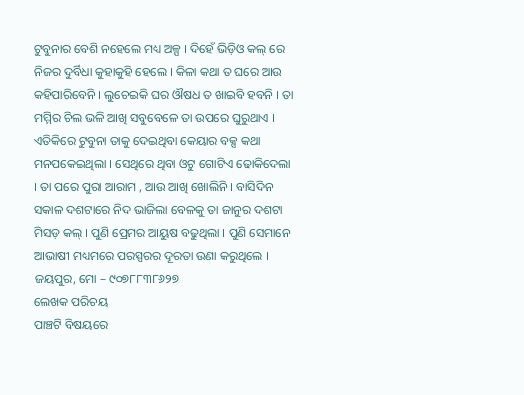ଟୁବୁନାର ବେଶି ନହେଲେ ମଧ୍ୟ ଅଳ୍ପ । ଦିହେଁ ଭିଡ଼ିଓ କଲ୍ ରେ ନିଜର ଦୁର୍ବିଧା କୁହାକୁହି ହେଲେ । କିଳା କଥା ତ ଘରେ ଆଉ କହିପାରିବେନି । ଲୁଚେଇକି ଘର ଔଷଧ ତ ଖାଇବି ହବନି । ତା ମମ୍ମିର ଚିଲ ଭଳି ଆଖି ସବୁବେଳେ ତା ଉପରେ ଘୁରୁଥାଏ । ଏତିକିରେ ଟୁବୁନା ତାକୁ ଦେଇଥିବା କେୟାର ବକ୍ସ କଥା ମନପକେଇଥିଲା । ସେଥିରେ ଥିବା ଓଟୁ ଗୋଟିଏ ଢୋକିଦେଲା । ତା ପରେ ପୁରା ଆରାମ , ଆଉ ଆଖି ଖୋଲିନି । ବାସିଦିନ ସକାଳ ଦଶଟାରେ ନିଦ ଭାଜିଲା ବେଳକୁ ତା ଜାନୁର ଦଶଟା ମିସଡ଼ କଲ୍ । ପୁଣି ପ୍ରେମର ଆୟୁଷ ବଢୁଥିଲା । ପୁଣି ସେମାନେ ଆଭାଷୀ ମଧ୍ୟମରେ ପରସ୍ପରର ଦୂରତା ଉଣା କରୁଥିଲେ ।
ଜୟପୁର, ମୋ – ୯୦୭୮୮୩୮୬୨୭
ଲେଖକ ପରିଚୟ
ପାଞ୍ଚଟି ବିଷୟରେ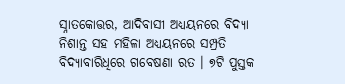ସ୍ନାତକୋତ୍ତର, ଆଦିବାସୀ ଅଧ୍ୟୟନରେ ବିଦ୍ୟା ନିଶାନ୍ତ ସହ ମହିଳା ଅଧ୍ୟୟନରେ ସମ୍ପ୍ରତି ବିଦ୍ୟାବାରିଧିରେ ଗବେଷଣା ରତ । ୭ଟି ପୁସ୍ତକ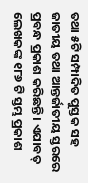ତଥା ୫ଟି ସମ୍ପାଦିତ ପୁସ୍ତକ ସହ ଜାତୀୟ ତଥା ଆନ୍ତର୍ଜାତୀୟ ସ୍ତରରେ ପ୍ରବନ୍ଧ ପ୍ରକାଶ କରିଛନ୍ତି । ଏଯାବତ୍ ଲେଖକଙ୍କ ୧୮୬ ଟି ସ୍ତମ୍ଭ ପ୍ରକାଶ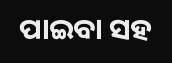ପାଇବା ସହ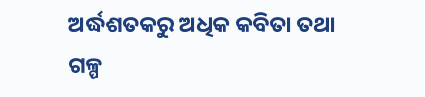ଅର୍ଦ୍ଧଶତକରୁ ଅଧିକ କବିତା ତଥା ଗଳ୍ପ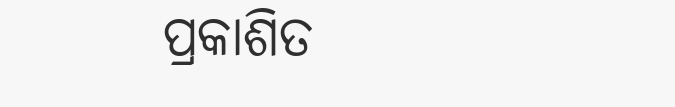ପ୍ରକାଶିତ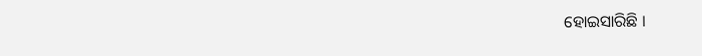ହୋଇସାରିଛି ।